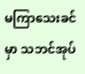မကြာသေးခင်မှာ သဘင်အုပ်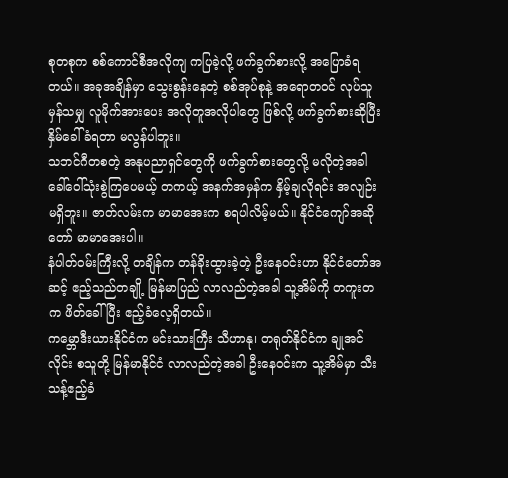စုတစုက စစ်ကောင်စီအလိုကျ ကပြခဲ့လို့ ဖက်ခွက်စားလို့ အပြောခံရတယ်။ အခုအချိန်မှာ သွေးစွန်းနေတဲ့ စစ်အုပ်စုနဲ့ အရောတဝင် လုပ်သူမှန်သမျှ လူမိုက်အားပေး အလိုတူအလိုပါတွေ ဖြစ်လို့ ဖက်ခွက်စားဆိုပြီး နှိမ်ခေါ်ခံရတာ မလွန်ပါဘူး။
သဘင်ဂီတစတဲ့ အနုပညာရှင်တွေကို ဖက်ခွက်စားတွေလို့ မလိုတဲ့အခါ ခေါ်ဝေါ်သုံးစွဲကြပေမယ့် တကယ့် အနက်အမှန်က နှိမ့်ချလိုရင်း အလျဉ်းမရှိဘူး။ ဇာတ်လမ်းက မာမာအေးက စရပါလိမ့်မယ်။ နိုင်ငံကျော်အဆိုတော် မာမာအေးပါ။
နံပါတ်ဝမ်းကြီးလို့ တချိန်က တန်ခိုးထွားခဲ့တဲ့ ဦးနေဝင်းဟာ နိုင်ငံတော်အဆင့် ဧည့်သည်တချို့ မြန်မာပြည် လာလည်တဲ့အခါ သူ့အိမ်ကို တကူးတက ဖိတ်ခေါ်ပြီး ဧည့်ခံလေ့ရှိတယ်။
ကမ္ဘောဒီးယားနိုင်ငံက မင်းသားကြီး သီဟာနု၊ တရုတ်နိုင်ငံက ချုအင်လိုင်း စသူတို့ မြန်မာနိုင်ငံ လာလည်တဲ့အခါ ဦးနေဝင်းက သူ့အိမ်မှာ သီးသန့်ဧည့်ခံ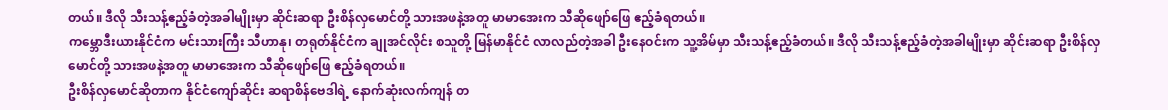တယ်။ ဒီလို သီးသန့်ဧည့်ခံတဲ့အခါမျိုးမှာ ဆိုင်းဆရာ ဦးစိန်လှမောင်တို့ သားအဖနဲ့အတူ မာမာအေးက သီဆိုဖျော်ဖြေ ဧည့်ခံရတယ်။
ကမ္ဘောဒီးယားနိုင်ငံက မင်းသားကြီး သီဟာနု၊ တရုတ်နိုင်ငံက ချုအင်လိုင်း စသူတို့ မြန်မာနိုင်ငံ လာလည်တဲ့အခါ ဦးနေဝင်းက သူ့အိမ်မှာ သီးသန့်ဧည့်ခံတယ်။ ဒီလို သီးသန့်ဧည့်ခံတဲ့အခါမျိုးမှာ ဆိုင်းဆရာ ဦးစိန်လှမောင်တို့ သားအဖနဲ့အတူ မာမာအေးက သီဆိုဖျော်ဖြေ ဧည့်ခံရတယ်။
ဦးစိန်လှမောင်ဆိုတာက နိုင်ငံကျော်ဆိုင်း ဆရာစိန်ဗေဒါရဲ့ နောက်ဆုံးလက်ကျန် တ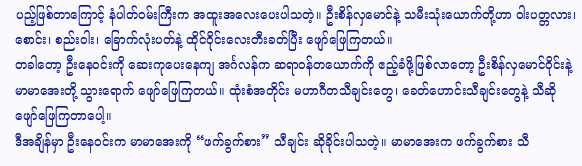ပည့်ဖြစ်တာကြောင့် နံပါတ်ဝမ်းကြီးက အထူးအလေးပေးပါသတဲ့။ ဦးစိန်လှမောင်နဲ့ သမီးသုံးယောက်တို့ဟာ ဝါးပတ္တလား၊ စောင်း၊ စည်းဝါး၊ ခြောက်လုံးပတ်နဲ့ ထိုင်ဝိုင်းလေးတီးခတ်ပြီး ဖျော်ဖြေကြတယ်။
တခါတော့ ဦးနေဝင်းကို ဆေးကုပေးနေကျ အင်္ဂလန်က ဆရာဝန်တယောက်ကို ဧည့်ခံဖို့ဖြစ်လာတော့ ဦးစိန်လှမောင်ဝိုင်းနဲ့ မာမာအေးတို့ သွားရောက် ဖျော်ဖြေကြတယ်။ ထုံးစံအတိုင်း မဟာဂီတသီချင်းတွေ၊ ခေတ်ဟောင်းသီချင်းတွေနဲ့ သီဆိုဖျော်ဖြေကြတာပေါ့။
ဒီအချိန်မှာ ဦးနေဝင်းက မာမာအေးကို “ဖက်ခွက်စား” သီချင်း ဆိုခိုင်းပါသတဲ့။ မာမာအေးက ဖက်ခွက်စား သီ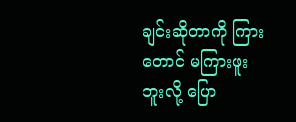ချင်းဆိုတာကို ကြားတောင် မကြားဖူးဘူးလို့ ပြော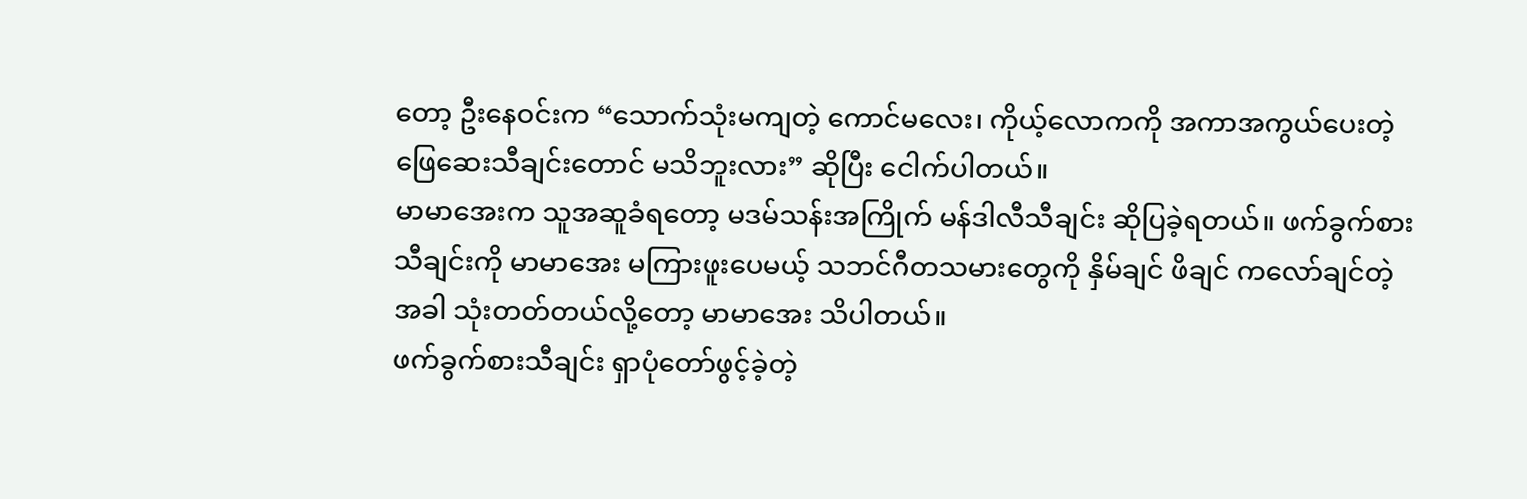တော့ ဦးနေဝင်းက “သောက်သုံးမကျတဲ့ ကောင်မလေး၊ ကိုယ့်လောကကို အကာအကွယ်ပေးတဲ့ ဖြေဆေးသီချင်းတောင် မသိဘူးလား” ဆိုပြီး ငေါက်ပါတယ်။
မာမာအေးက သူအဆူခံရတော့ မဒမ်သန်းအကြိုက် မန်ဒါလီသီချင်း ဆိုပြခဲ့ရတယ်။ ဖက်ခွက်စားသီချင်းကို မာမာအေး မကြားဖူးပေမယ့် သဘင်ဂီတသမားတွေကို နှိမ်ချင် ဖိချင် ကလော်ချင်တဲ့အခါ သုံးတတ်တယ်လို့တော့ မာမာအေး သိပါတယ်။
ဖက်ခွက်စားသီချင်း ရှာပုံတော်ဖွင့်ခဲ့တဲ့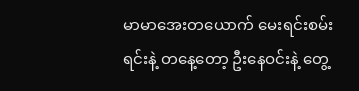မာမာအေးတယောက် မေးရင်းစမ်းရင်းနဲ့ တနေ့တော့ ဦးနေဝင်းနဲ့ တွေ့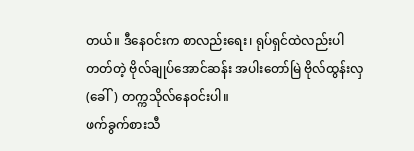တယ်။ ဒီနေဝင်းက စာလည်းရေး၊ ရုပ်ရှင်ထဲလည်းပါတတ်တဲ့ ဗိုလ်ချုပ်အောင်ဆန်း အပါးတော်မြဲ ဗိုလ်ထွန်းလှ (ခေါ်) တက္ကသိုလ်နေဝင်းပါ။
ဖက်ခွက်စားသီ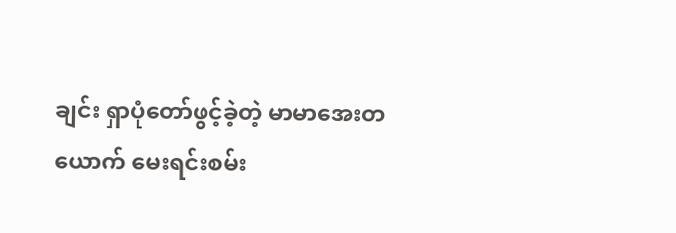ချင်း ရှာပုံတော်ဖွင့်ခဲ့တဲ့ မာမာအေးတယောက် မေးရင်းစမ်း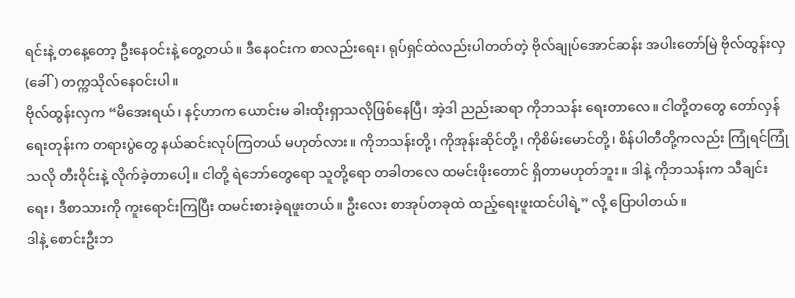ရင်းနဲ့ တနေ့တော့ ဦးနေဝင်းနဲ့ တွေ့တယ်။ ဒီနေဝင်းက စာလည်းရေး၊ ရုပ်ရှင်ထဲလည်းပါတတ်တဲ့ ဗိုလ်ချုပ်အောင်ဆန်း အပါးတော်မြဲ ဗိုလ်ထွန်းလှ (ခေါ်) တက္ကသိုလ်နေဝင်းပါ။
ဗိုလ်ထွန်းလှက “မိအေးရယ်၊ နင့်ဟာက ယောင်းမ ခါးထိုးရှာသလိုဖြစ်နေပြီ၊ အဲ့ဒါ ညည်းဆရာ ကိုဘသန်း ရေးတာလေ။ ငါတို့တတွေ တော်လှန်ရေးတုန်းက တရားပွဲတွေ နယ်ဆင်းလုပ်ကြတယ် မဟုတ်လား။ ကိုဘသန်းတို့၊ ကိုအုန်းဆိုင်တို့၊ ကိုစိမ်းမောင်တို့၊ စိန်ပါတီတို့ကလည်း ကြုံရင်ကြုံသလို တီးဝိုင်းနဲ့ လိုက်ခဲ့တာပေါ့။ ငါတို့ ရဲဘော်တွေရော သူတို့ရော တခါတလေ ထမင်းဖိုးတောင် ရှိတာမဟုတ်ဘူး။ ဒါနဲ့ ကိုဘသန်းက သီချင်းရေး၊ ဒီစာသားကို ကူးရောင်းကြပြီး ထမင်းစားခဲ့ရဖူးတယ်။ ဦးလေး စာအုပ်တခုထဲ ထည့်ရေးဖူးထင်ပါရဲ့” လို့ ပြောပါတယ်။
ဒါနဲ့ စောင်းဦးဘ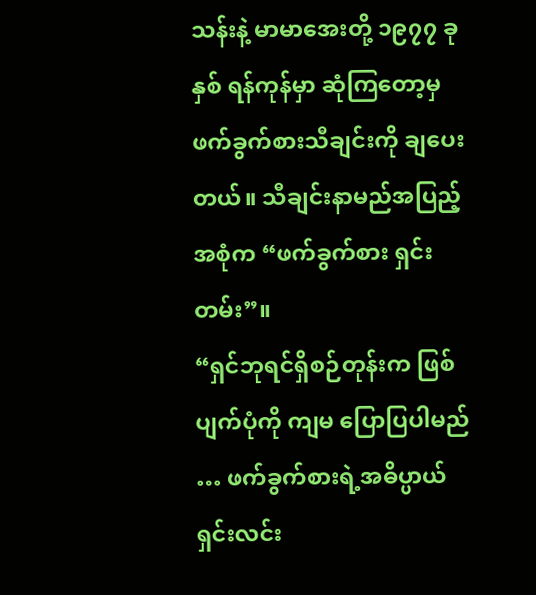သန်းနဲ့ မာမာအေးတို့ ၁၉၇၇ ခုနှစ် ရန်ကုန်မှာ ဆုံကြတော့မှ ဖက်ခွက်စားသီချင်းကို ချပေးတယ်။ သီချင်းနာမည်အပြည့်အစုံက “ဖက်ခွက်စား ရှင်းတမ်း”။
“ရှင်ဘုရင်ရှိစဉ်တုန်းက ဖြစ်ပျက်ပုံကို ကျမ ပြောပြပါမည် … ဖက်ခွက်စားရဲ့အဓိပ္ပာယ် ရှင်းလင်း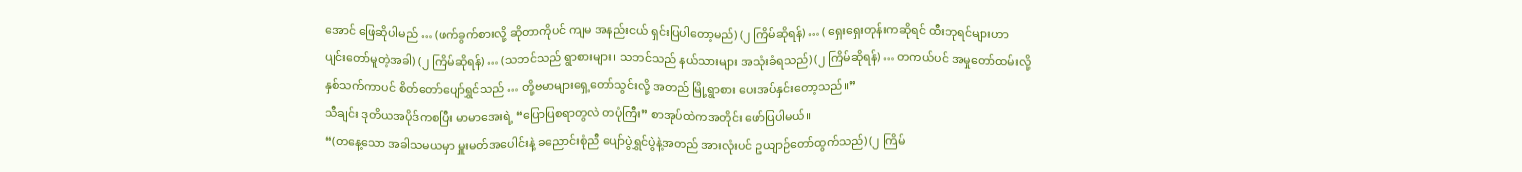အောင် ဖြေဆိုပါမည် … (ဖက်ခွက်စားလို့ ဆိုတာကိုပင် ကျမ အနည်းငယ် ရှင်းပြပါတော့မည်) (၂ ကြိမ်ဆိုရန်) … ( ရှေးရှေးတုန်းကဆိုရင် ထီးဘုရင်များဟာ ပျင်းတော်မူတဲ့အခါ) (၂ ကြိမ်ဆိုရန်) … (သဘင်သည် ရွာစားများ၊ သဘင်သည် နယ်သားများ အသုံးခံရသည်) (၂ ကြိမ်ဆိုရန်) … တကယ်ပင် အမှုတော်ထမ်းလို့ နှစ်သက်ကာပင် စိတ်တော်ပျော်ရွှင်သည် … တို့ဗမာများရှေ့တော်သွင်းလို့ အတည် မြို့ရွာစား ပေးအပ်နှင်းတော့သည်။”
သီချင်း ဒုတိယအပိုဒ်ကစပြီး မာမာအေးရဲ့ “ပြောပြစရာတွလဲ တပုံကြီး” စာအုပ်ထဲကအတိုင်း ဖော်ပြပါမယ်။
“(တနေ့သော အခါသမယမှာ မှူးမတ်အပေါင်းနဲ့ ခညောင်းစုံညီ ပျော်ပွဲရွှင်ပွဲနဲ့အတည် အားလုံးပင် ဥယျာဉ်တော်ထွက်သည်) (၂ ကြိမ်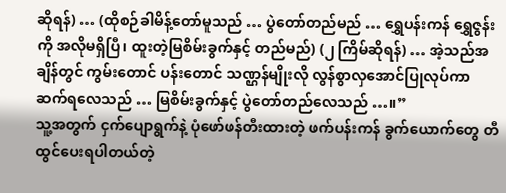ဆိုရန်) … (ထိုစဉ်ခါမိန့်တော်မူသည် … ပွဲတော်တည်မည် … ရွှေပန်းကန် ရွှေဇွန်းကို အလိုမရှိပြီ၊ ထူးတဲ့မြစိမ်းခွက်နှင့် တည်မည်) (၂ ကြိမ်ဆိုရန်) … အဲ့သည်အချိန်တွင် ကွမ်းတောင် ပန်းတောင် သဏ္ဌန်မျိုးလို လွန်စွာလှအောင်ပြုလုပ်ကာ ဆက်ရလေသည် … မြစိမ်းခွက်နှင့် ပွဲတော်တည်လေသည် …။”
သူ့အတွက် ငှက်ပျောရွက်နဲ့ ပုံဖော်ဖန်တီးထားတဲ့ ဖက်ပန်းကန် ခွက်ယောက်တွေ တီထွင်ပေးရပါတယ်တဲ့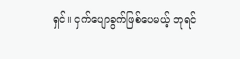ရှင်။ ငှက်ပျောခွက်ဖြစ်ပေမယ့် ဘုရင်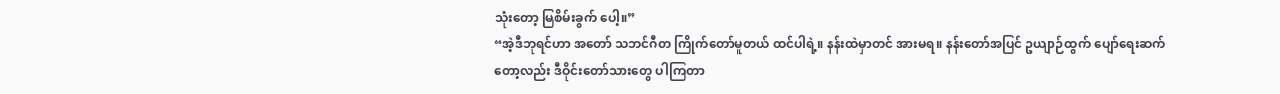သုံးတော့ မြစိမ်းခွက် ပေါ့။”
“အဲ့ဒီဘုရင်ဟာ အတော် သဘင်ဂီတ ကြိုက်တော်မူတယ် ထင်ပါရဲ့။ နန်းထဲမှာတင် အားမရ။ နန်းတော်အပြင် ဥယျာဉ်ထွက် ပျော်ရေးဆက်တော့လည်း ဒီဝိုင်းတော်သားတွေ ပါကြတာ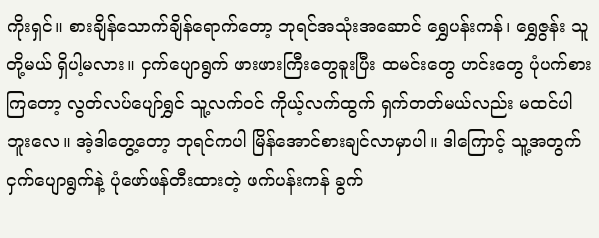ကိုးရှင်။ စားချိန်သောက်ချိန်ရောက်တော့ ဘုရင်အသုံးအဆောင် ရွှေပန်းကန်၊ ရွှေဇွန်း သူတို့မယ် ရှိပါ့မလား။ ငှက်ပျောရွက် ဖားဖားကြီးတွေခူးပြီး ထမင်းတွေ ဟင်းတွေ ပုံပက်စားကြတော့ လွတ်လပ်ပျော်ရွှင် သူ့လက်ဝင် ကိုယ့်လက်ထွက် ရှက်တတ်မယ်လည်း မထင်ပါဘူးလေ။ အဲ့ဒါတွေ့တော့ ဘုရင်ကပါ မြိန်အောင်စားချင်လာမှာပါ။ ဒါကြောင့် သူ့အတွက် ငှက်ပျောရွက်နဲ့ ပုံဖော်ဖန်တီးထားတဲ့ ဖက်ပန်းကန် ခွက်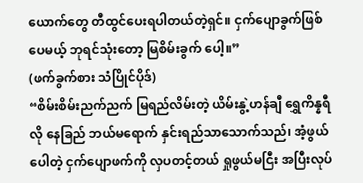ယောက်တွေ တီထွင်ပေးရပါတယ်တဲ့ရှင်။ ငှက်ပျောခွက်ဖြစ်ပေမယ့် ဘုရင်သုံးတော့ မြစိမ်းခွက် ပေါ့။”
(ဖက်ခွက်စား သံပြိုင်ပိုဒ်)
“စိမ်းစိမ်းညက်ညက် မြရည်လိမ်းတဲ့ ယိမ်းနွဲ့ဟန်ချီ ရွှေကိန္နရီလို နေခြည် ဘယ်မရောက် နှင်းရည်သာသောက်သည်၊ အံ့ဖွယ်ပေါတဲ့ ငှက်ပျောဖက်ကို လှပတင့်တယ် ရှုဖွယ်မငြီး အပြီးလုပ်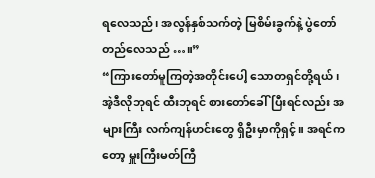ရလေသည်၊ အလွန်နှစ်သက်တဲ့ မြစိမ်းခွက်နဲ့ ပွဲတော်တည်လေသည် …။”
“ကြားတော်မူကြတဲ့အတိုင်းပေါ့ သောတရှင်တို့ရယ်၊ အဲ့ဒီလိုဘုရင် ထီးဘုရင် စားတော်ခေါ်ပြီးရင်လည်း အများကြီး လက်ကျန်ဟင်းတွေ ရှိဦးမှာကိုရှင့်။ အရင်ကတော့ မှူးကြီးမတ်ကြီ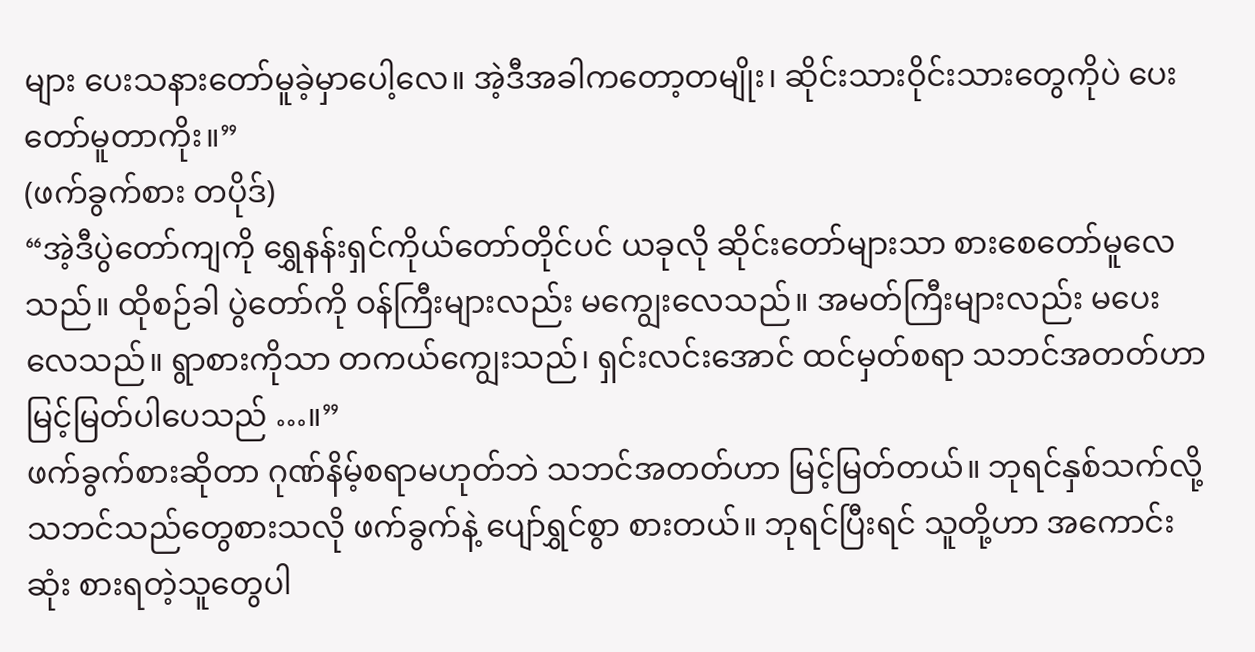များ ပေးသနားတော်မူခဲ့မှာပေါ့လေ။ အဲ့ဒီအခါကတော့တမျိုး၊ ဆိုင်းသားဝိုင်းသားတွေကိုပဲ ပေးတော်မူတာကိုး။”
(ဖက်ခွက်စား တပိုဒ်)
“အဲ့ဒီပွဲတော်ကျကို ရွှေနန်းရှင်ကိုယ်တော်တိုင်ပင် ယခုလို ဆိုင်းတော်များသာ စားစေတော်မူလေသည်။ ထိုစဉ်ခါ ပွဲတော်ကို ဝန်ကြီးများလည်း မကျွေးလေသည်။ အမတ်ကြီးများလည်း မပေးလေသည်။ ရွာစားကိုသာ တကယ်ကျွေးသည်၊ ရှင်းလင်းအောင် ထင်မှတ်စရာ သဘင်အတတ်ဟာ မြင့်မြတ်ပါပေသည် …။”
ဖက်ခွက်စားဆိုတာ ဂုဏ်နိမ့်စရာမဟုတ်ဘဲ သဘင်အတတ်ဟာ မြင့်မြတ်တယ်။ ဘုရင်နှစ်သက်လို့ သဘင်သည်တွေစားသလို ဖက်ခွက်နဲ့ ပျော်ရွှင်စွာ စားတယ်။ ဘုရင်ပြီးရင် သူတို့ဟာ အကောင်းဆုံး စားရတဲ့သူတွေပါ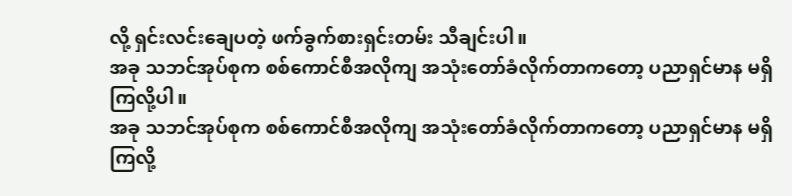လို့ ရှင်းလင်းချေပတဲ့ ဖက်ခွက်စားရှင်းတမ်း သီချင်းပါ။
အခု သဘင်အုပ်စုက စစ်ကောင်စီအလိုကျ အသုံးတော်ခံလိုက်တာကတော့ ပညာရှင်မာန မရှိကြလို့ပါ။
အခု သဘင်အုပ်စုက စစ်ကောင်စီအလိုကျ အသုံးတော်ခံလိုက်တာကတော့ ပညာရှင်မာန မရှိကြလို့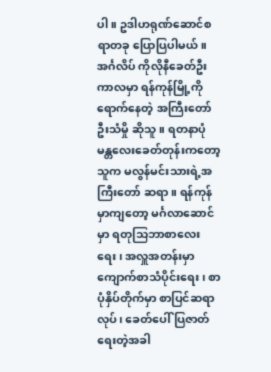ပါ။ ဥဒါဟရုဏ်ဆောင်စရာတခု ပြောပြပါမယ်။
အင်္ဂလိပ် ကိုလိုနီခေတ်ဦးကာလမှာ ရန်ကုန်မြို့ကို ရောက်နေတဲ့ အကြီးတော် ဦးသံမှို ဆိုသူ။ ရတနာပုံ မန္တလေးခေတ်တုန်းကတော့သူက မလွန်မင်းသားရဲ့အကြီးတော် ဆရာ။ ရန်ကုန်မှာကျတော့ မင်္ဂလာဆောင်မှာ ရတုသြဘာစာလေးရေး၊ အလှူအတန်းမှာ ကျောက်စာသံပိုင်းရေး၊ စာပုံနှိပ်တိုက်မှာ စာပြင်ဆရာလုပ်၊ ခေတ်ပေါ်ပြဇာတ် ရေးတဲ့အခါ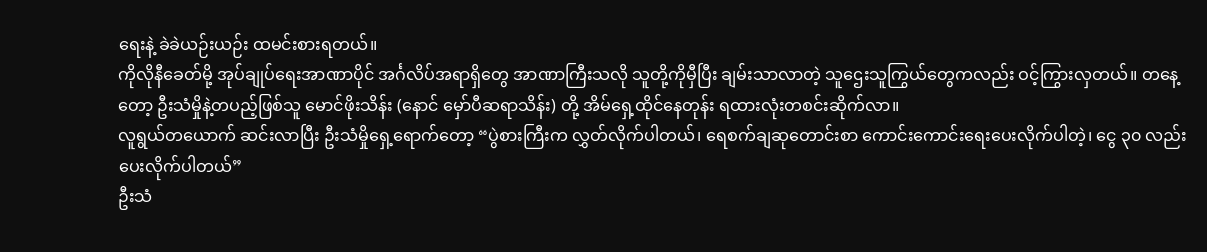ရေးနဲ့ ခဲခဲယဉ်းယဉ်း ထမင်းစားရတယ်။
ကိုလိုနီခေတ်မို့ အုပ်ချုပ်ရေးအာဏာပိုင် အင်္ဂလိပ်အရာရှိတွေ အာဏာကြီးသလို သူတို့ကိုမှီပြီး ချမ်းသာလာတဲ့ သူဌေးသူကြွယ်တွေကလည်း ဝင့်ကြွားလှတယ်။ တနေ့တော့ ဦးသံမှိုနဲ့တပည့်ဖြစ်သူ မောင်ဖိုးသိန်း (နောင် မှော်ပီဆရာသိန်း) တို့ အိမ်ရှေ့ထိုင်နေတုန်း ရထားလုံးတစင်းဆိုက်လာ။
လူရွယ်တယောက် ဆင်းလာပြီး ဦးသံမှိုရှေ့ရောက်တော့ “ပွဲစားကြီးက လွှတ်လိုက်ပါတယ်၊ ရေစက်ချဆုတောင်းစာ ကောင်းကောင်းရေးပေးလိုက်ပါတဲ့၊ ငွေ ၃၀ လည်း ပေးလိုက်ပါတယ်”
ဦးသံ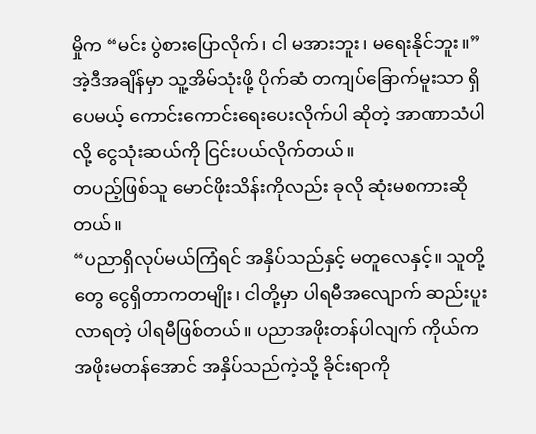မှိုက “မင်း ပွဲစားပြောလိုက်၊ ငါ မအားဘူး၊ မရေးနိုင်ဘူး။”
အဲ့ဒီအချိန်မှာ သူ့အိမ်သုံးဖို့ ပိုက်ဆံ တကျပ်ခြောက်မူးသာ ရှိပေမယ့် ကောင်းကောင်းရေးပေးလိုက်ပါ ဆိုတဲ့ အာဏာသံပါလို့ ငွေသုံးဆယ်ကို ငြင်းပယ်လိုက်တယ်။
တပည့်ဖြစ်သူ မောင်ဖိုးသိန်းကိုလည်း ခုလို ဆုံးမစကားဆိုတယ်။
“ပညာရှိလုပ်မယ်ကြံရင် အနှိပ်သည်နှင့် မတူလေနှင့်။ သူတို့တွေ ငွေရှိတာကတမျိုး၊ ငါတို့မှာ ပါရမီအလျောက် ဆည်းပူးလာရတဲ့ ပါရမီဖြစ်တယ်။ ပညာအဖိုးတန်ပါလျက် ကိုယ်က အဖိုးမတန်အောင် အနှိပ်သည်ကဲ့သို့ ခိုင်းရာကို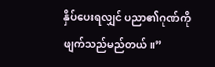နှိပ်ပေးရလျှင် ပညာ၏ဂုဏ်ကို ဖျက်သည်မည်တယ်။”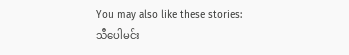You may also like these stories:
သီပေါမင်း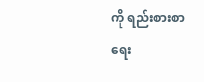ကို ရည်းစားစာရေး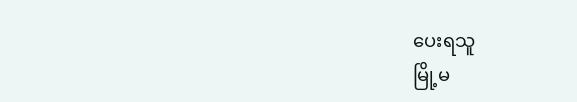ပေးရသူ
မြို့မ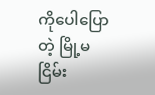ကိုပေါပြောတဲ့ မြို့မငြိမ်း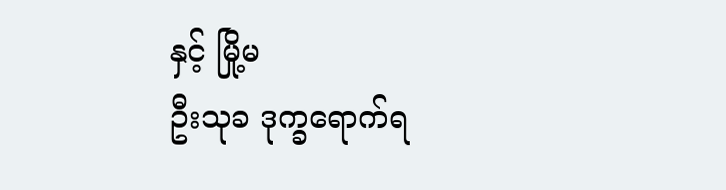နှင့် မြို့မ
ဦးသုခ ဒုက္ခရောက်ရ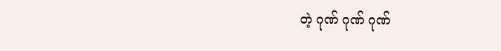တဲ့ ဂုဏ် ဂုဏ် ဂုဏ်